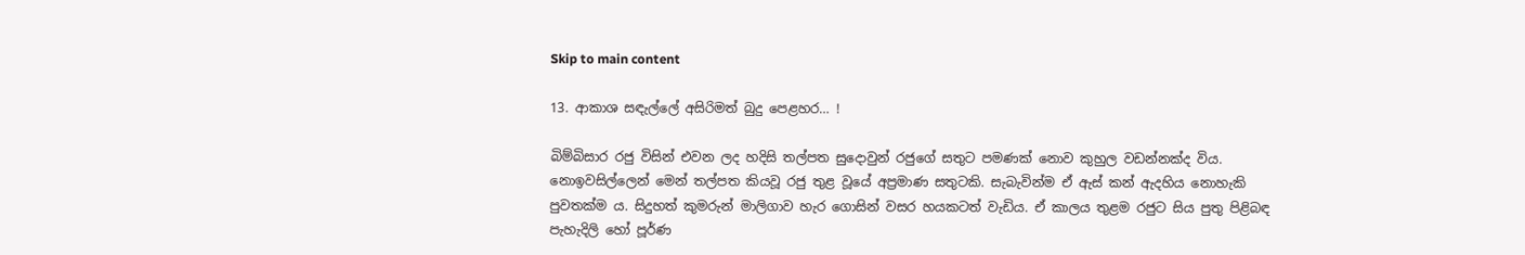Skip to main content

13. ආකාශ සඳැල්ලේ අසිරිමත් බුදු පෙළහර… !

බිම්බිසාර රජු විසින් එවන ලද හදිසි තල්පත සුදොවුන් රජුගේ සතුට පමණක්‌ නොව කුහුල වඩන්නක්‌ද විය. නොඉවසිල්ලෙන් මෙන් තල්පත කියවූ රජු තුළ වූයේ අප්‍රමාණ සතුටකි. සැබැවින්ම ඒ ඇස්‌ කන් ඇදහිය නොහැකි පුවතක්‌ම ය. සිදුහත් කුමරුන් මාලිගාව හැර ගොසින් වසර හයකටත් වැඩිය. ඒ කාලය තුළම රජුට සිය පුතු පිළිබඳ පැහැදිලි හෝ පූර්ණ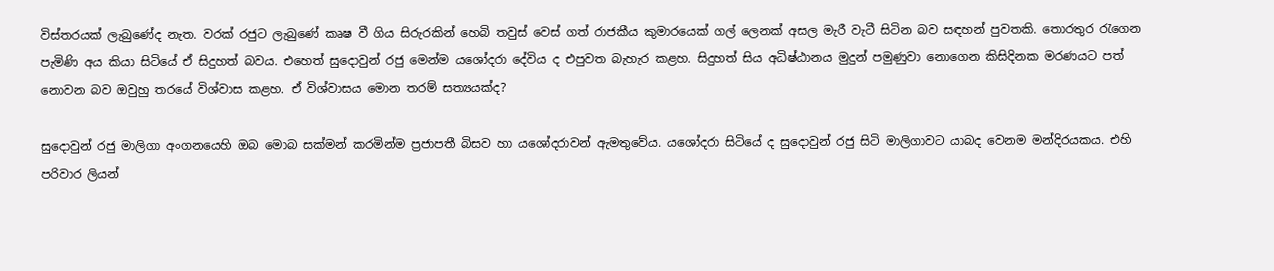විස්‌තරයක්‌ ලැබුණේද නැත. වරක්‌ රජුට ලැබුණේ කෘෂ වී ගිය සිරුරකින් හෙබි තවුස්‌ වෙස්‌ ගත් රාජකීය කුමාරයෙක්‌ ගල් ලෙනක්‌ අසල මැරී වැටී සිටින බව සඳහන් පුවතකි. තොරතුර රැගෙන පැමිණි අය කියා සිටියේ ඒ සිදුහත් බවය. එහෙත් සුදොවුන් රජු මෙන්ම යශෝදරා දේවිය ද එපුවත බැහැර කළහ. සිදුහත් සිය අධිෂ්ඨානය මුදුන් පමුණුවා නොගෙන කිසිදිනක මරණයට පත් නොවන බව ඔවුහු තරයේ විශ්වාස කළහ. ඒ විශ්වාසය මොන තරම් සත්‍යයක්‌ද?

සුදොවුන් රජු මාලිගා අංගනයෙහි ඔබ මොබ සක්‌මන් කරමින්ම ප්‍රජාපතී බිසව හා යශෝදරාවන් ඇමතුවේය. යශෝදරා සිටියේ ද සුදොවුන් රජු සිටි මාලිගාවට යාබද වෙනම මන්දිරයකය. එහි පරිවාර ලියන්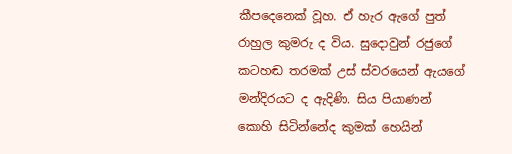කීපදෙනෙක්‌ වූහ. ඒ හැර ඇගේ පුත් රාහුල කුමරු ද විය. සුදොවුන් රජුගේ කටහඬ තරමක්‌ උස්‌ ස්‌වරයෙන් ඇයගේ මන්දිරයට ද ඇදිණි. සිය පියාණන් කොහි සිටින්නේද කුමක්‌ හෙයින්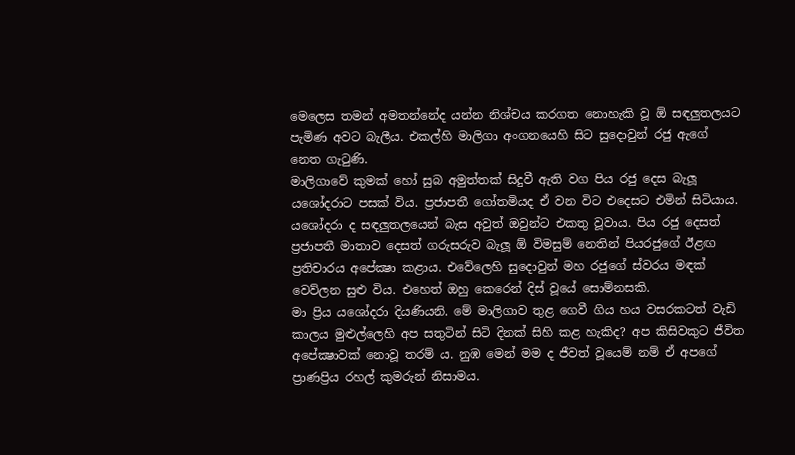මෙලෙස තමන් අමතන්නේද යන්න නිශ්චය කරගත නොහැකි වූ ඕ සඳලුතලයට පැමිණ අවට බැලීය. එකල්හි මාලිගා අංගනයෙහි සිට සුදොවුන් රජු ඇගේ නෙත ගැටුණි.
මාලිගාවේ කුමක්‌ හෝ සුබ අමුත්තක්‌ සිදුවී ඇති වග පිය රජු දෙස බැලූ යශෝදරාට පසක්‌ විය. ප්‍රජාපතී ගෝතමියද ඒ වන විට එදෙසට එමින් සිටියාය. යශෝදරා ද සඳලුතලයෙන් බැස අවුත් ඔවුන්ට එකතු වූවාය. පිය රජු දෙසත් ප්‍රජාපතී මාතාව දෙසත් ගරුසරුව බැලූ ඕ විමසුම් නෙතින් පියරජුගේ ඊළඟ ප්‍රතිචාරය අපේක්‍ෂා කළාය. එවේලෙහි සුදොවුන් මහ රජුගේ ස්‌වරය මඳක්‌ වෙව්ලන සුළු විය. එහෙත් ඔහු කෙරෙන් දිස්‌ වූයේ සොම්නසකි.
මා ප්‍රිය යශෝදරා දියණියනි. මේ මාලිගාව තුළ ගෙවී ගිය හය වසරකටත් වැඩි කාලය මුළුල්ලෙහි අප සතුටින් සිටි දිනක්‌ සිහි කළ හැකිද? අප කිසිවකුට ජීවිත අපේක්‍ෂාවක්‌ නොවූ තරම් ය. නුඹ මෙන් මම ද ජීවත් වූයෙම් නම් ඒ අපගේ ප්‍රාණප්‍රිය රහල් කුමරුන් නිසාමය.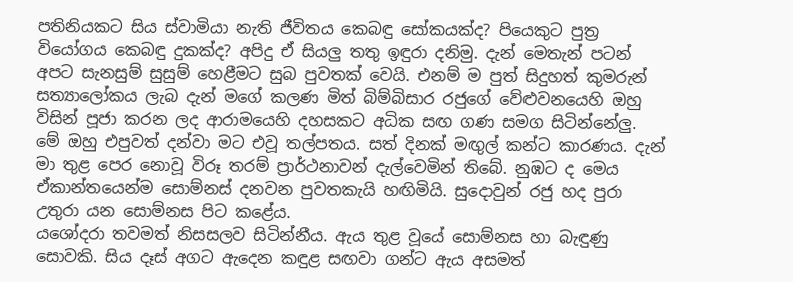පතිනියකට සිය ස්‌වාමියා නැති ජීවිතය කෙබඳු සෝකයක්‌ද? පියෙකුට පුත්‍ර වියෝගය කෙබඳු දුකක්‌ද? අපිදු ඒ සියලු තතු ඉඳුරා දනිමු. දැන් මෙතැන් පටන් අපට සැනසුම් සුසුම් හෙළීමට සුබ පුවතක්‌ වෙයි. එනම් ම පුත් සිදුහත් කුමරුන් සත්‍යාලෝකය ලැබ දැන් මගේ කලණ මිත් බිම්බිසාර රජුගේ වේළුවනයෙහි ඔහු විසින් පූජා කරන ලද ආරාමයෙහි දහසකට අධික සඟ ගණ සමග සිටින්නේලු. මේ ඔහු එපුවත් දන්වා මට එවූ තල්පතය. සත් දිනක්‌ මඟුල් කන්ට කාරණය. දැන් මා තුළ පෙර නොවූ විරූ තරම් ප්‍රාර්ථනාවන් දැල්වෙමින් තිබේ. නුඹට ද මෙය ඒකාන්තයෙන්ම සොම්නස්‌ දනවන පුවතකැයි හඟිමියි. සුදොවුන් රජු හද පුරා උතුරා යන සොම්නස පිට කළේය.
යශෝදරා තවමත් නිසසලව සිටින්නීය. ඇය තුළ වූයේ සොම්නස හා බැඳුණු සොවකි. සිය දෑස්‌ අගට ඇදෙන කඳුළ සඟවා ගන්ට ඇය අසමත්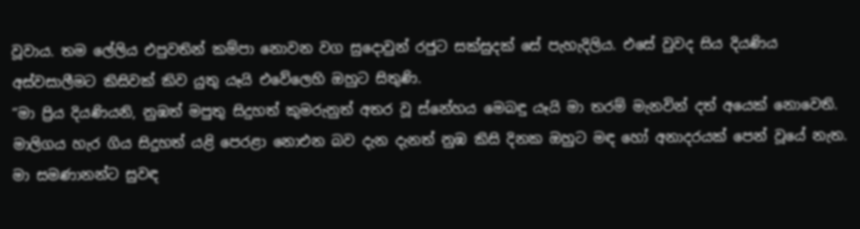වූවාය. තම ලේලිය එපුවතින් කම්පා නොවන වග සුදොවුන් රජුට සක්‌සුදක්‌ සේ පැහැදිලිය. එසේ වුවද සිය දියණිය අස්‌වසාලීමට කිසිවක්‌ කිව යුතු යෑයි එවේලෙහි ඔහුට සිතුණි.
“මා ප්‍රිය දියණියනි, නුඹත් මපුතු සිදුහත් කුමරුනුත් අතර වූ ස්‌නේහය මෙබඳු යෑයි මා තරම් මැනවින් දත් අයෙක්‌ නොවෙති. මාලිගය හැර ගිය සිදුහත් යළි පෙරළා නොඑන බව දැන දැනත් නුඹ කිසි දිනක ඔහුට මඳ හෝ අනාදරයක්‌ පෙන් වූයේ නැත. මා සමණානන්ට සුවඳ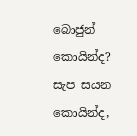බොජුන් කොයින්ද? සැප සයන කොයින්ද,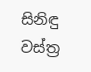සිනිඳු වස්‌ත්‍ර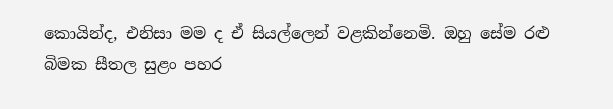කොයින්ද, එනිසා මම ද ඒ සියල්ලෙන් වළකින්නෙමි. ඔහු සේම රළු බිමක සීතල සුළං පහර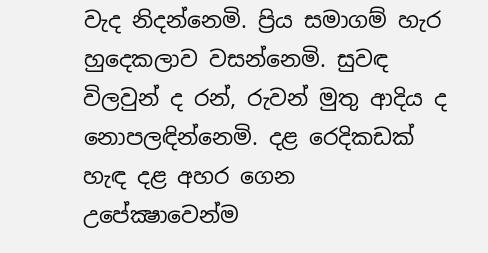වැද නිදන්නෙමි. ප්‍රිය සමාගම් හැර හුදෙකලාව වසන්නෙමි. සුවඳ විලවුන් ද රන්, රුවන් මුතු ආදිය ද නොපලඳින්නෙමි. දළ රෙදිකඩක්‌ හැඳ දළ අහර ගෙන උපේක්‍ෂාවෙන්ම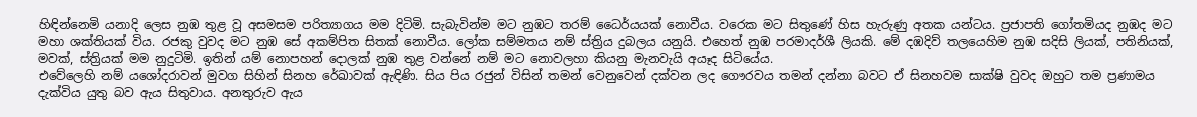හිඳින්නෙමි යනාදි ලෙස නුඹ තුළ වූ අසමසම පරිත්‍යාගය මම දිටිමි. සැබැවින්ම මට නුඹට තරම් ධෛර්යයක්‌ නොවීය. වරෙක මට සිතුණේ හිස හැරුණු අතක යන්ටය. ප්‍රජාපති ගෝතමියද නුඹද මට මහා ශක්‌තියක්‌ විය. රජකු වුවද මට නුඹ සේ අකම්පිත සිතක්‌ නොවීය. ලෝක සම්මතය නම් ස්‌ත්‍රිය දුබලය යනුයි. එහෙත් නුඹ පරමාදර්ශී ලියකි. මේ දඹදිව් තලයෙහිම නුඹ සදිසි ලියක්‌, පතිනියක්‌, මවක්‌, ස්‌ත්‍රියක්‌ මම නුදුටිමි. ඉතින් යම් නොපහන් දොලක්‌ නුඹ තුළ වන්නේ නම් මට නොවලහා කියනු මැනවැයි අයෑද සිටියේය.
එවේලෙහි නම් යශෝදරාවන් මුවග සිහින් සිනහ රේඛාවක්‌ ඇඳිණි. සිය පිය රජුන් විසින් තමන් වෙනුවෙන් දක්‌වන ලද ගෞරවය තමන් දන්නා බවට ඒ සිනහවම සාක්‌ෂි වුවද ඔහුට තම ප්‍රණාමය දැක්‌විය යුතු බව ඇය සිතුවාය. අනතුරුව ඇය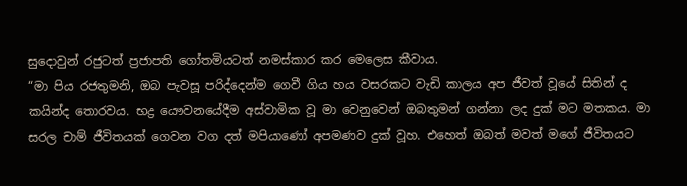සුදොවුන් රජුටත් ප්‍රජාපති ගෝතමියටත් නමස්‌කාර කර මෙලෙස කීවාය.
“මා පිය රජතුමනි, ඔබ පැවසූ පරිද්දෙන්ම ගෙවී ගිය හය වසරකට වැඩි කාලය අප ජීවත් වූයේ සිතින් ද කයින්ද තොරවය. භද්‍ර යෞවනයේදීම අස්‌වාමික වූ මා වෙනුවෙන් ඔබතුමන් ගන්නා ලද දුක්‌ මට මතකය. මා සරල චාම් ජීවිතයක්‌ ගෙවන වග දත් මපියාණෝ අපමණව දුක්‌ වූහ. එහෙත් ඔබත් මවත් මගේ ජීවිතයට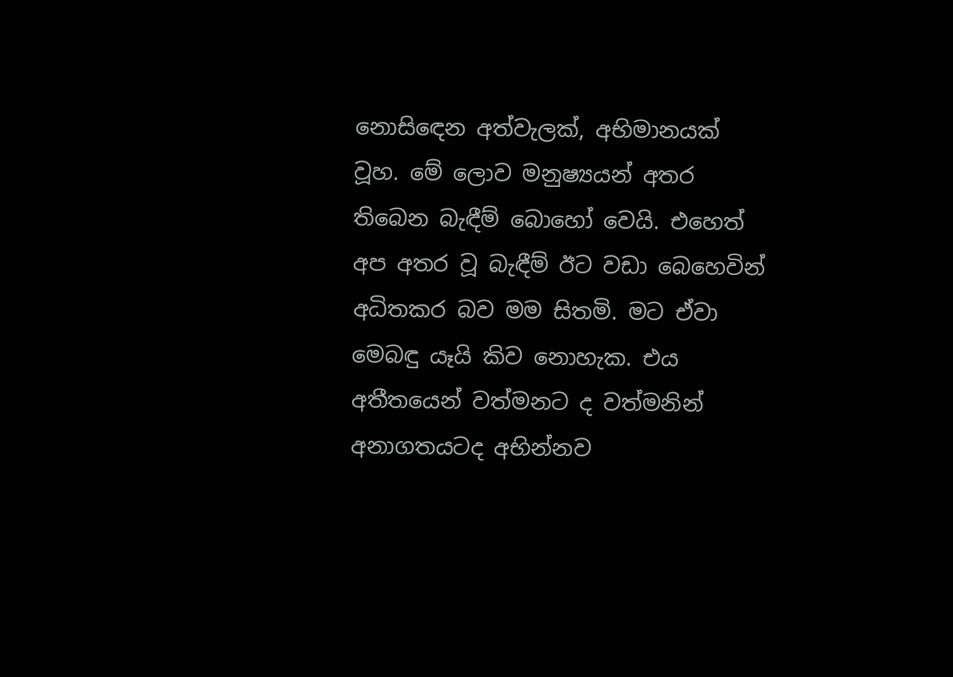නොසිඳෙන අත්වැලක්‌, අභිමානයක්‌ වූහ. මේ ලොව මනුෂ්‍යයන් අතර තිබෙන බැඳීම් බොහෝ වෙයි. එහෙත් අප අතර වූ බැඳීම් ඊට වඩා බෙහෙවින් අධිතකර බව මම සිතමි. මට ඒවා මෙබඳු යෑයි කිව නොහැක. එය අතීතයෙන් වත්මනට ද වත්මනින් අනාගතයටද අභින්නව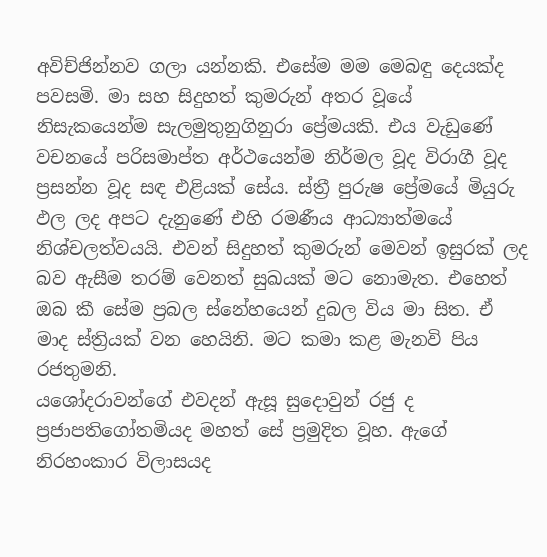අවිච්ජින්නව ගලා යන්නකි. එසේම මම මෙබඳු දෙයක්‌ද පවසමි. මා සහ සිදුහත් කුමරුන් අතර වූයේ නිසැකයෙන්ම සැලමුතුනුගිනුරා ප්‍රේමයකි. එය වැඩුණේ වචනයේ පරිසමාප්ත අර්ථයෙන්ම නිර්මල වූද විරාගී වූද ප්‍රසන්න වූද සඳ එළියක්‌ සේය. ස්‌ත්‍රී පුරුෂ ප්‍රේමයේ මියුරු ඵල ලද අපට දැනුණේ එහි රමණීය ආධ්‍යාත්මයේ නිශ්චලත්වයයි. එවන් සිදුහත් කුමරුන් මෙවන් ඉසුරක්‌ ලද බව ඇසීම තරම් වෙනත් සුඛයක්‌ මට නොමැත. එහෙත් ඔබ කී සේම ප්‍රබල ස්‌නේහයෙන් දුබල විය මා සිත. ඒ මාද ස්‌ත්‍රියක්‌ වන හෙයිනි. මට කමා කළ මැනවි පිය රජතුමනි.
යශෝදරාවන්ගේ එවදන් ඇසූ සුදොවුන් රජු ද ප්‍රජාපතිගෝතමියද මහත් සේ ප්‍රමුදිත වූහ. ඇගේ නිරහංකාර විලාසයද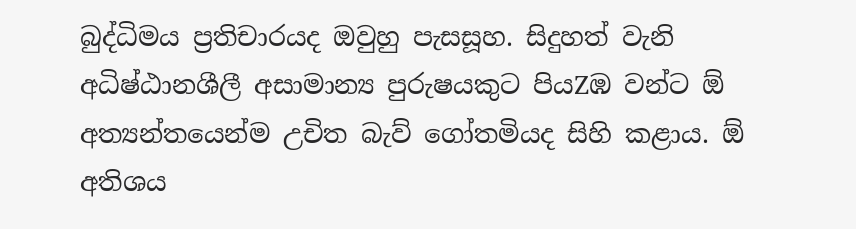බුද්ධිමය ප්‍රතිචාරයද ඔවුහු පැසසූහ. සිදුහත් වැනි අධිෂ්ඨානශීලී අසාමාන්‍ය පුරුෂයකුට පියZඹ වන්ට ඕ අත්‍යන්තයෙන්ම උචිත බැව් ගෝතමියද සිහි කළාය. ඕ අතිශය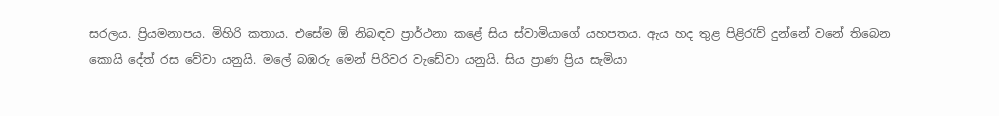සරලය. ප්‍රියමනාපය. මිහිරි කතාය. එසේම ඕ නිබඳව ප්‍රාර්ථනා කළේ සිය ස්‌වාමියාගේ යහපතය. ඇය හද තුළ පිළිරැව් දුන්නේ වනේ තිබෙන කොයි දේත් රස වේවා යනුයි. මලේ බඹරු මෙන් පිරිවර වැඩේවා යනුයි. සිය ප්‍රාණ ප්‍රිය සැමියා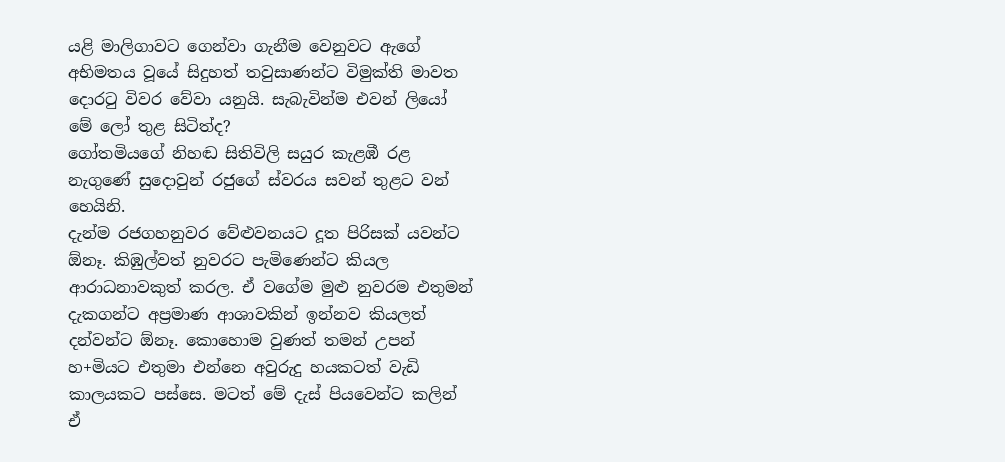යළි මාලිගාවට ගෙන්වා ගැනීම වෙනුවට ඇගේ අභිමතය වූයේ සිදුහත් තවුසාණන්ට විමුක්‌ති මාවත දොරටු විවර වේවා යනුයි. සැබැවින්ම එවන් ලියෝ මේ ලෝ තුළ සිටිත්ද?
ගෝතමියගේ නිහඬ සිතිවිලි සයුර කැළඹී රළ නැගුණේ සුදොවුන් රජුගේ ස්‌වරය සවන් තුළට වන් හෙයිනි.
දැන්ම රජගහනුවර වේළුවනයට දූත පිරිසක්‌ යවන්ට ඕනෑ. කිඹුල්වත් නුවරට පැමිණෙන්ට කියල ආරාධනාවකුත් කරල. ඒ වගේම මුළු නුවරම එතුමන් දැකගන්ට අප්‍රමාණ ආශාවකින් ඉන්නව කියලත් දන්වන්ට ඕනෑ. කොහොම වුණත් තමන් උපන් හ+මියට එතුමා එන්නෙ අවුරුදු හයකටත් වැඩි කාලයකට පස්‌සෙ. මටත් මේ දැස්‌ පියවෙන්ට කලින් ඒ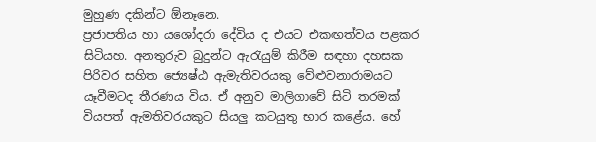මුහුණ දකින්ට ඕනෑනෙ.
ප්‍රජාපතිය හා යශෝදරා දේවිය ද එයට එකඟත්වය පළකර සිටියහ. අනතුරුව බුදුන්ට ඇරැයුම් කිරීම සඳහා දහසක පිරිවර සහිත ජ්‍යෙෂ්ඨ ඇමැතිවරයකු වේළුවනාරාමයට යෑවීමටද තීරණය විය. ඒ අනුව මාලිගාවේ සිටි තරමක්‌ වියපත් ඇමතිවරයකුට සියලු කටයුතු භාර කළේය. හේ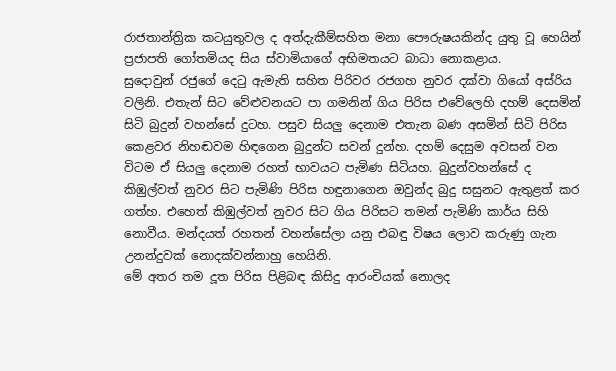රාජතාන්ත්‍රික කටයුතුවල ද අත්දැකීම්සහිත මනා පෞරුෂයකින්ද යුතු වූ හෙයින් ප්‍රජාපති ගෝතමියද සිය ස්‌වාමියාගේ අභිමතයට බාධා නොකළාය.
සුදොවුන් රජුගේ දෙටු ඇමැති සහිත පිරිවර රජගහ නුවර දක්‌වා ගියෝ අස්‌රිය වලිනි. එතැන් සිට වේළුවනයට පා ගමනින් ගිය පිරිස එවේලෙහි දහම් දෙසමින් සිටි බුදුන් වහන්සේ දුටහ. පසුව සියලු දෙනාම එතැන බණ අසමින් සිටි පිරිස කෙළවර නිහඬවම හිඳගෙන බුදුන්ට සවන් දුන්හ. දහම් දෙසුම අවසන් වන විටම ඒ සියලු දෙනාම රහත් භාවයට පැමිණ සිටියහ. බුදුන්වහන්සේ ද කිඹුල්වත් නුවර සිට පැමිණි පිරිස හඳුනාගෙන ඔවුන්ද බුදු සසුනට ඇතුළත් කර ගත්හ. එහෙත් කිඹුල්වත් නුවර සිට ගිය පිරිසට තමන් පැමිණි කාර්ය සිහි නොවීය. මන්දයත් රහතන් වහන්සේලා යනු එබඳු විෂය ලොව කරුණු ගැන උනන්දුවක්‌ නොදක්‌වන්නාහු හෙයිනි.
මේ අතර තම දූත පිරිස පිළිබඳ කිසිදු ආරංචියක්‌ නොලද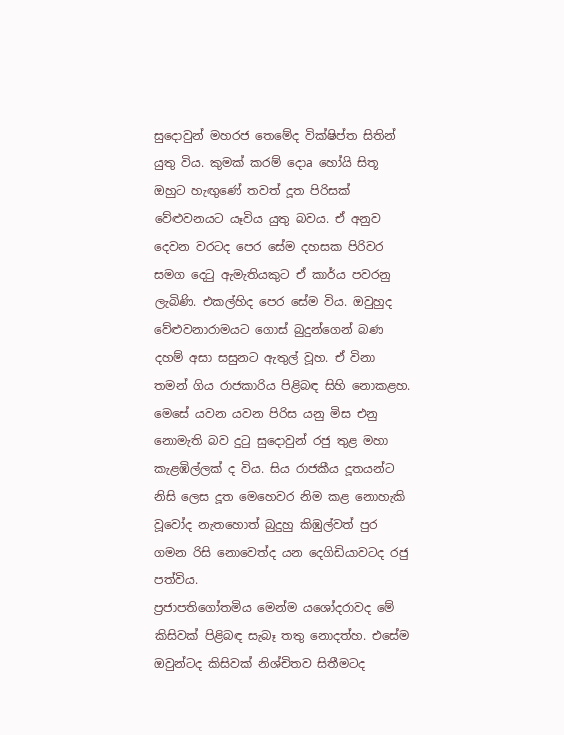සුදොවුන් මහරජ තෙමේද වික්‌ෂිප්ත සිතින් යුතු විය. කුමක්‌ කරම් දොa හෝයි සිතූ ඔහුට හැඟුණේ තවත් දූත පිරිසක්‌ වේළුවනයට යෑවිය යුතු බවය. ඒ අනුව දෙවන වරටද පෙර සේම දහසක පිරිවර සමග දෙටු ඇමැතියකුට ඒ කාර්ය පවරනු ලැබිණි. එකල්හිද පෙර සේම විය. ඔවුහුද වේළුවනාරාමයට ගොස්‌ බුදුන්ගෙන් බණ දහම් අසා සසුනට ඇතුල් වූහ. ඒ විනා තමන් ගිය රාජකාරිය පිළිබඳ සිහි නොකළහ. මෙසේ යවන යවන පිරිස යනු මිස එනු නොමැති බව දුටු සුදොවුන් රජු තුළ මහා කැළඹිල්ලක්‌ ද විය. සිය රාජකීය දූතයන්ට නිසි ලෙස දූත මෙහෙවර නිම කළ නොහැකි වූවෝද නැතහොත් බුදුහු කිඹුල්වත් පුර ගමන රිසි නොවෙත්ද යන දෙගිඩියාවටද රජු පත්විය.
ප්‍රජාපතිගෝතමිය මෙන්ම යශෝදරාවද මේ කිසිවක්‌ පිළිබඳ සැබෑ තතු නොදත්හ. එසේම ඔවුන්ටද කිසිවක්‌ නිශ්චිතව සිතීමටද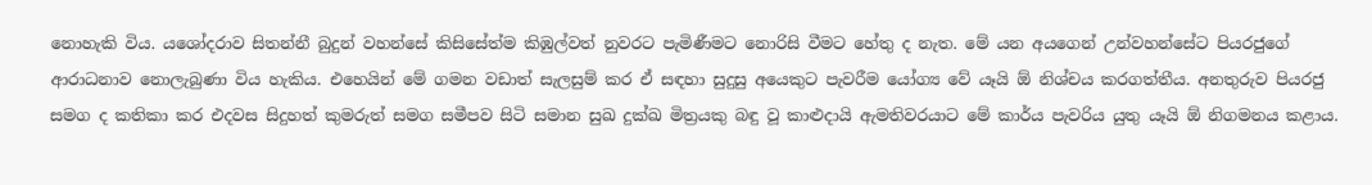නොහැකි විය. යශෝදරාව සිතන්නී බුදුන් වහන්සේ කිසිසේත්ම කිඹුල්වත් නුවරට පැමිණීමට නොරිසි වීමට හේතු ද නැත. මේ යන අයගෙන් උන්වහන්සේට පියරජුගේ ආරාධනාව නොලැබුණා විය හැකිය. එහෙයින් මේ ගමන වඩාත් සැලසුම් කර ඒ සඳහා සුදුසු අයෙකුට පැවරීම යෝග්‍ය වේ යෑයි ඕ නිශ්චය කරගත්තීය. අනතුරුව පියරජු සමග ද කතිකා කර එදවස සිදුහත් කුමරුත් සමග සමීපව සිටි සමාන සුඛ දුක්‌ඛ මිත්‍රයකු බඳු වූ කාළුදායි ඇමතිවරයාට මේ කාර්ය පැවරිය යුතු යෑයි ඕ නිගමනය කළාය.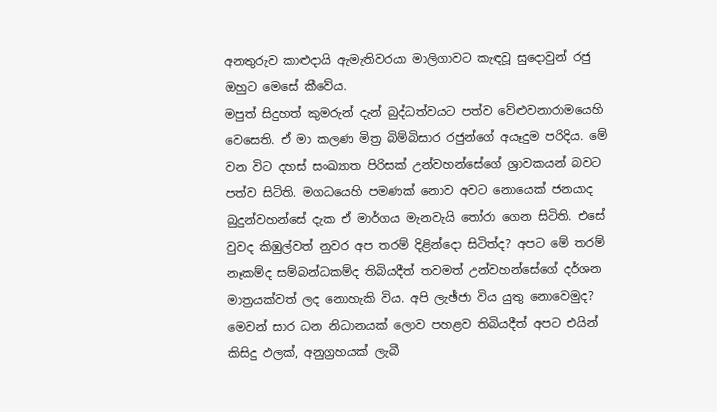අනතුරුව කාළුදායි ඇමැතිවරයා මාලිගාවට කැඳවූ සුදොවුන් රජු ඔහුට මෙසේ කීවේය.
මපුත් සිදුහත් කුමරුන් දැන් බුද්ධත්වයට පත්ව වේළුවනාරාමයෙහි වෙසෙති. ඒ මා කලණ මිත්‍ර බිම්බිසාර රජුන්ගේ අයෑදුම පරිදිය. මේ වන විට දහස්‌ සංඛ්‍යාත පිරිසක්‌ උන්වහන්සේගේ ශ්‍රාවකයන් බවට පත්ව සිටිති. මගධයෙහි පමණක්‌ නොව අවට නොයෙක්‌ ජනයාද බුදුන්වහන්සේ දැක ඒ මාර්ගය මැනවැයි තෝරා ගෙන සිටිති. එසේ වුවද කිඹුල්වත් නුවර අප තරම් දිළින්දො සිටිත්ද? අපට මේ තරම් නෑකම්ද සම්බන්ධකම්ද තිබියදීත් තවමත් උන්වහන්සේගේ දර්ශන මාත්‍රයක්‌වත් ලද නොහැකි විය. අපි ලැඡ්ජා විය යුතු නොවෙමුද? මෙවන් සාර ධන නිධානයක්‌ ලොව පහළව තිබියදීත් අපට එයින් කිසිදු ඵලක්‌, අනුග්‍රහයක්‌ ලැබී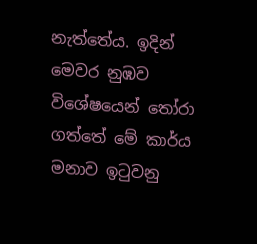නැත්තේය. ඉදින් මෙවර නුඹව විශේෂයෙන් තෝරා ගත්තේ මේ කාර්ය මනාව ඉටුවනු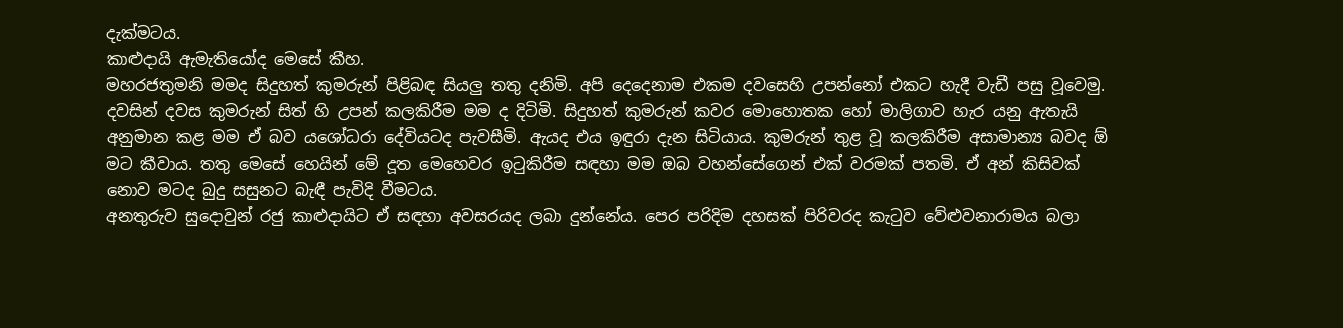දැක්‌මටය.
කාළුදායි ඇමැතියෝද මෙසේ කීහ.
මහරජතුමනි මමද සිදුහත් කුමරුන් පිළිබඳ සියලු තතු දනිමි. අපි දෙදෙනාම එකම දවසෙහි උපන්නෝ එකට හැදී වැඩී පසු වූවෙමු. දවසින් දවස කුමරුන් සිත් හි උපන් කලකිරීම මම ද දිටිමි. සිදුහත් කුමරුන් කවර මොහොතක හෝ මාලිගාව හැර යනු ඇතැයි අනුමාන කළ මම ඒ බව යශෝධරා දේවියටද පැවසීමි. ඇයද එය ඉඳුරා දැන සිටියාය. කුමරුන් තුළ වූ කලකිරීම අසාමාන්‍ය බවද ඕ මට කීවාය. තතු මෙසේ හෙයින් මේ දූත මෙහෙවර ඉටුකිරීම සඳහා මම ඔබ වහන්සේගෙන් එක්‌ වරමක්‌ පතමි. ඒ අන් කිසිවක්‌ නොව මටද බුදු සසුනට බැඳී පැවිදි වීමටය.
අනතුරුව සුදොවුන් රජු කාළුදායිට ඒ සඳහා අවසරයද ලබා දුන්නේය. පෙර පරිදිම දහසක්‌ පිරිවරද කැටුව වේළුවනාරාමය බලා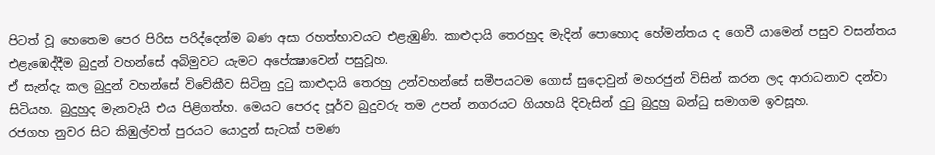පිටත් වූ හෙතෙම පෙර පිරිස පරිද්දෙන්ම බණ අසා රහත්භාවයට එළැඹුණි. කාළුදායි තෙරහුද මැදින් පොහොද හේමන්තය ද ගෙවී යාමෙන් පසුව වසන්තය එළැඹෙද්දීම බුදුන් වහන්සේ අබිමුවට යැමට අපේක්‍ෂාවෙන් පසුවූහ.
ඒ සැන්දැ කල බුදුන් වහන්සේ විවේකීව සිටිනු දුටු කාළුදායි තෙරහු උන්වහන්සේ සමීපයටම ගොස්‌ සුදොවුන් මහරජුන් විසින් කරන ලද ආරාධනාව දන්වා සිටියහ. බුදුහුද මැනවැයි එය පිළිගත්හ. මෙයට පෙරද පූර්ව බුදුවරු තම උපන් නගරයට ගියහයි දිවැසින් දුටු බුදුහු බන්ධු සමාගම ඉවසූහ.
රජගහ නුවර සිට කිඹුල්වත් පුරයට යොදුන් සැටක්‌ පමණ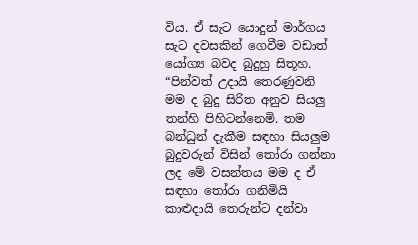විය. ඒ සැට යොදුන් මාර්ගය සැට දවසකින් ගෙවීම වඩාත් යෝග්‍ය බවද බුදුහු සිතූහ.
“පින්වත් උදායි තෙරණුවනි මම ද බුදු සිරිත අනුව සියලු තන්හි පිහිටන්නෙමි. තම බන්ධුන් දැකීම සඳහා සියලුම බුදුවරුන් විසින් තෝරා ගන්නා ලද මේ වසන්තය මම ද ඒ සඳහා තෝරා ගනිමියි කාළුදායි තෙරුන්ට දන්වා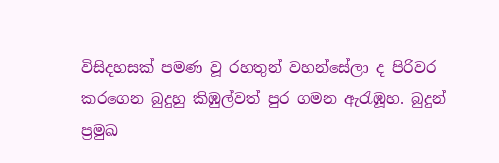විසිදහසක්‌ පමණ වූ රහතුන් වහන්සේලා ද පිරිවර කරගෙන බුදුහු කිඹුල්වත් පුර ගමන ඇරැඹූහ. බුදුන් ප්‍රමුඛ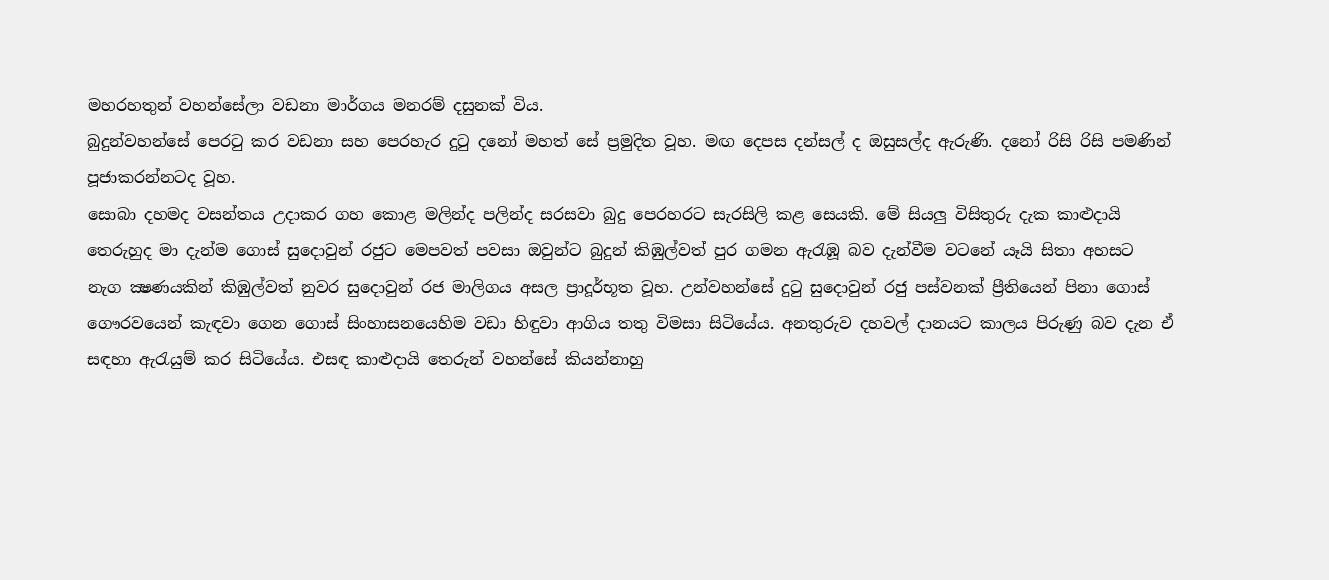මහරහතුන් වහන්සේලා වඩනා මාර්ගය මනරම් දසුනක්‌ විය.
බුදුන්වහන්සේ පෙරටු කර වඩනා සහ පෙරහැර දුටු දනෝ මහත් සේ ප්‍රමුදිත වූහ. මඟ දෙපස දන්සල් ද ඔසුසල්ද ඇරුණි. දනෝ රිසි රිසි පමණින් පූජාකරන්නටද වූහ.
සොබා දහමද වසන්තය උදාකර ගහ කොළ මලින්ද පලින්ද සරසවා බුදු පෙරහරට සැරසිලි කළ සෙයකි. මේ සියලු විසිතුරු දැක කාළුදායි තෙරුහුද මා දැන්ම ගොස්‌ සුදොවුන් රජුට මෙපවත් පවසා ඔවුන්ට බුදුන් කිඹුල්වත් පුර ගමන ඇරැඹූ බව දැන්වීම වටනේ යෑයි සිතා අහසට නැග ක්‍ෂණයකින් කිඹුල්වත් නුවර සුදොවුන් රජ මාලිගය අසල ප්‍රාදූර්භූත වූහ. උන්වහන්සේ දුටු සුදොවුන් රජු පස්‌වනක්‌ ප්‍රීතියෙන් පිනා ගොස්‌ ගෞරවයෙන් කැඳවා ගෙන ගොස්‌ සිංහාසනයෙහිම වඩා හිඳුවා ආගිය තතු විමසා සිටියේය. අනතුරුව දහවල් දානයට කාලය පිරුණු බව දැන ඒ සඳහා ඇරැයුම් කර සිටියේය. එසඳ කාළුදායි තෙරුන් වහන්සේ කියන්නාහු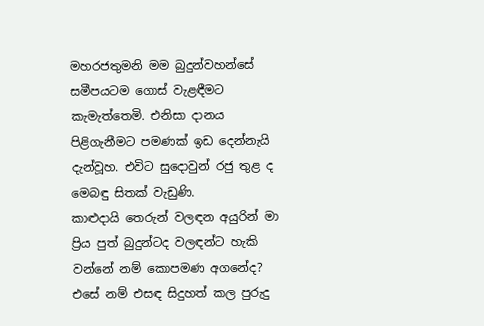මහරජතුමනි මම බුදුන්වහන්සේ සමීපයටම ගොස්‌ වැළඳීමට කැමැත්තෙමි. එනිසා දානය පිළිගැනීමට පමණක්‌ ඉඩ දෙන්නැයි දැන්වූහ. එවිට සුදොවුන් රජු තුළ ද මෙබඳු සිතක්‌ වැඩුණි.
කාළුදායි තෙරුන් වලඳන අයුරින් මා ප්‍රිය පුත් බුදුන්ටද වලඳන්ට හැකි වන්නේ නම් කොපමණ අගනේද? එසේ නම් එසඳ සිදුහත් කල පුරුදු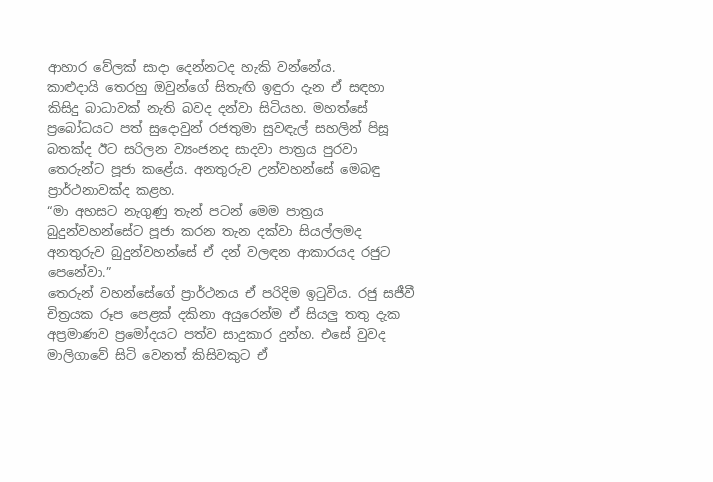ආහාර වේලක්‌ සාදා දෙන්නටද හැකි වන්නේය.
කාළුදායි තෙරහු ඔවුන්ගේ සිතැඟි ඉඳුරා දැන ඒ සඳහා කිසිදු බාධාවක්‌ නැති බවද දන්වා සිටියහ. මහත්සේ ප්‍රබෝධයට පත් සුදොවුන් රජතුමා සුවඳැල් සහලින් පිසූ බතක්‌ද ඊට සරිලන ව්‍යංජනද සාදවා පාත්‍රය පුරවා තෙරුන්ට පූජා කළේය. අනතුරුව උන්වහන්සේ මෙබඳු ප්‍රාර්ථනාවක්‌ද කළහ.
“මා අහසට නැගුණු තැන් පටන් මෙම පාත්‍රය බුදුන්වහන්සේට පූජා කරන තැන දක්‌වා සියල්ලමද අනතුරුව බුදුන්වහන්සේ ඒ දන් වලඳන ආකාරයද රජුට පෙනේවා.”
තෙරුන් වහන්සේගේ ප්‍රාර්ථනය ඒ පරිදිම ඉටුවිය. රජු සජීවී චිත්‍රයක රූප පෙළක්‌ දකිනා අයුරෙන්ම ඒ සියලු තතු දැක අප්‍රමාණව ප්‍රමෝදයට පත්ව සාදුකාර දුන්හ. එසේ වුවද මාලිගාවේ සිටි වෙනත් කිසිවකුට ඒ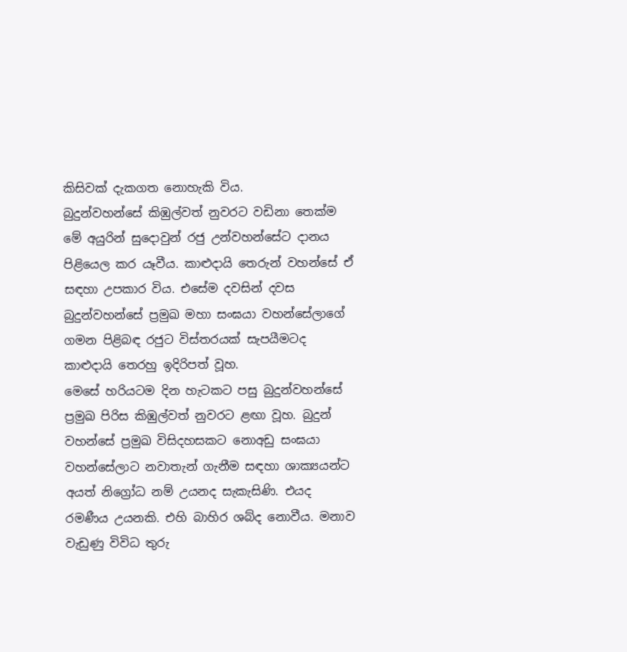කිසිවක්‌ දැකගත නොහැකි විය.
බුදුන්වහන්සේ කිඹුල්වත් නුවරට වඩිනා තෙක්‌ම මේ අයුරින් සුදොවුන් රජු උන්වහන්සේට දානය පිළියෙල කර යෑවීය. කාළුදායි තෙරුන් වහන්සේ ඒ සඳහා උපකාර විය. එසේම දවසින් දවස බුදුන්වහන්සේ ප්‍රමුඛ මහා සංඝයා වහන්සේලාගේ ගමන පිළිබඳ රජුට විස්‌තරයක්‌ සැපයීමටද කාළුදායි තෙරහු ඉදිරිපත් වූහ.
මෙසේ හරියටම දින හැටකට පසු බුදුන්වහන්සේ ප්‍රමුඛ පිරිස කිඹුල්වත් නුවරට ළඟා වූහ. බුදුන් වහන්සේ ප්‍රමුඛ විසිදහසකට නොඅඩු සංඝයා වහන්සේලාට නවාතැන් ගැනීම සඳහා ශාක්‍යයන්ට අයත් නිග්‍රෝධ නම් උයනද සැකැසිණි. එයද රමණීය උයනකි. එහි බාහිර ශබ්ද නොවීය. මනාව වැඩුණු විවිධ තුරු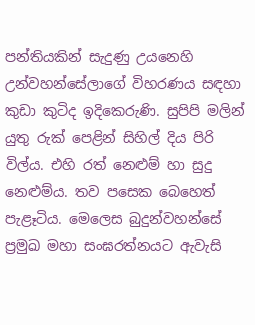පන්තියකින් සැදුණු උයනෙහි උන්වහන්සේලාගේ විහරණය සඳහා කුඩා කුටිද ඉදිකෙරුණි. සුපිපි මලින් යුතු රුක්‌ පෙළින් සිහිල් දිය පිරි විල්ය. එහි රත් නෙළුම් හා සුදු නෙළුම්ය. තව පසෙක බෙහෙත් පැළෑටිය. මෙලෙස බුදුන්වහන්සේ ප්‍රමුඛ මහා සංඝරත්නයට ඇවැසි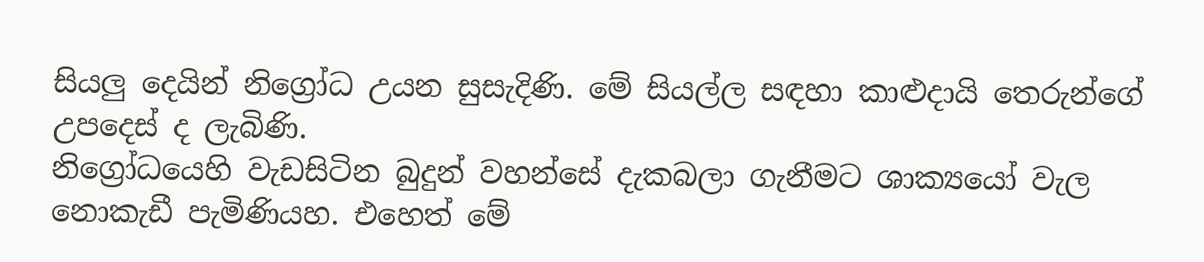සියලු දෙයින් නිග්‍රෝධ උයන සුසැදිණි. මේ සියල්ල සඳහා කාළුදායි තෙරුන්ගේ උපදෙස්‌ ද ලැබිණි.
නිග්‍රෝධයෙහි වැඩසිටින බුදුන් වහන්සේ දැකබලා ගැනීමට ශාක්‍යයෝ වැල නොකැඩී පැමිණියහ. එහෙත් මේ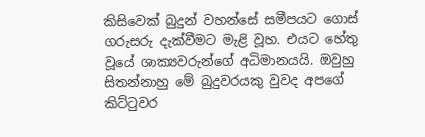කිසිවෙක්‌ බුදුන් වහන්සේ සමීපයට ගොස්‌ ගරුසරු දැක්‌වීමට මැළි වූහ. එයට හේතු වූයේ ශාක්‍යවරුන්ගේ අධිමානයයි. ඔවුහු සිතන්නාහු මේ බුදුවරයකු වුවද අපගේ කිට්‌ටුවර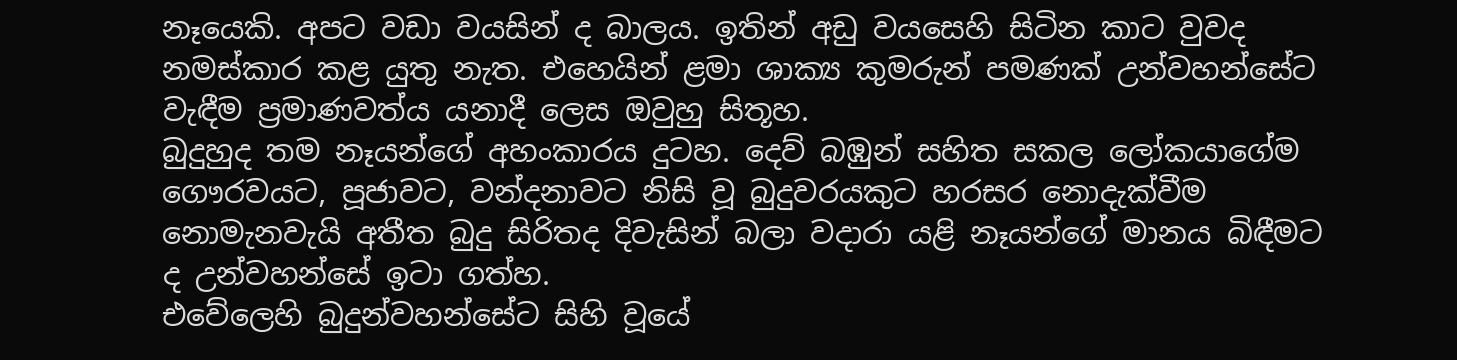නෑයෙකි. අපට වඩා වයසින් ද බාලය. ඉතින් අඩු වයසෙහි සිටින කාට වුවද නමස්‌කාර කළ යුතු නැත. එහෙයින් ළමා ශාක්‍ය කුමරුන් පමණක්‌ උන්වහන්සේට වැඳීම ප්‍රමාණවත්ය යනාදී ලෙස ඔවුහු සිතූහ.
බුදුහුද තම නෑයන්ගේ අහංකාරය දුටහ. දෙව් බඹුන් සහිත සකල ලෝකයාගේම ගෞරවයට, පූජාවට, වන්දනාවට නිසි වූ බුදුවරයකුට හරසර නොදැක්‌වීම නොමැනවැයි අතීත බුදු සිරිතද දිවැසින් බලා වදාරා යළි නෑයන්ගේ මානය බිඳීමට ද උන්වහන්සේ ඉටා ගත්හ.
එවේලෙහි බුදුන්වහන්සේට සිහි වූයේ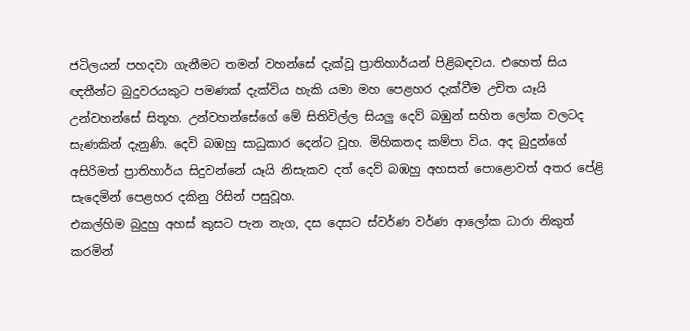ජටිලයන් පහදවා ගැනීමට තමන් වහන්සේ දැක්‌වූ ප්‍රාතිහාර්යන් පිළිබඳවය. එහෙත් සිය ඥතීන්ට බුදුවරයකුට පමණක්‌ දැක්‌විය හැකි යමා මහ පෙළහර දැක්‌වීම උචිත යෑයි උන්වහන්සේ සිතූහ. උන්වහන්සේගේ මේ සිතිවිල්ල සියලු දෙව් බඹුන් සහිත ලෝක වලටද සැණකින් දැනුණි. දෙවි බඹහු සාධුකාර දෙන්ට වූහ. මිහිකතද කම්පා විය. අද බුදුන්ගේ අසිරිමත් ප්‍රාතිහාර්ය සිදුවන්නේ යෑයි නිසැකව දත් දෙව් බඹහු අහසත් පොළොවත් අතර පේළි සැදෙමින් පෙළහර දකිනු රිසින් පසුවූහ.
එකල්හිම බුදුහු අහස්‌ කුසට පැන නැග, දස දෙසට ස්‌වර්ණ වර්ණ ආලෝක ධාරා නිකුත් කරමින්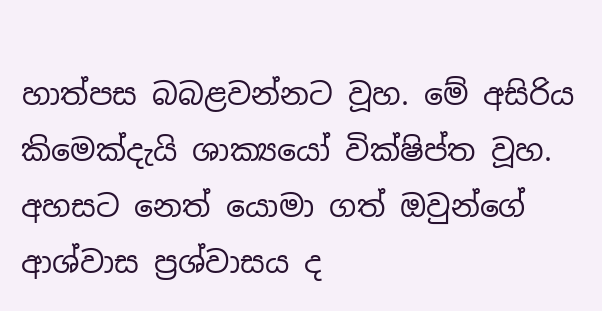හාත්පස බබළවන්නට වූහ. මේ අසිරිය කිමෙක්‌දැයි ශාක්‍යයෝ වික්‌ෂිප්ත වූහ. අහසට නෙත් යොමා ගත් ඔවුන්ගේ ආශ්වාස ප්‍රශ්වාසය ද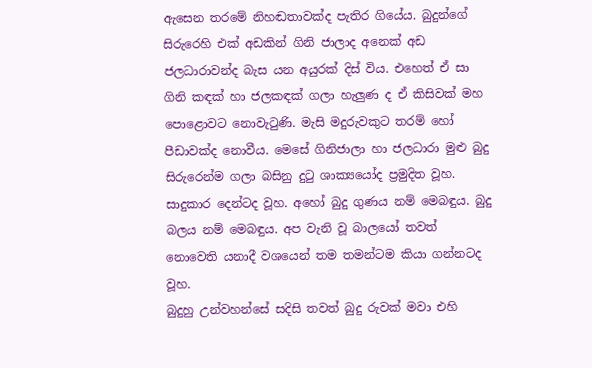ඇසෙන තරමේ නිහඬතාවක්‌ද පැතිර ගියේය. බුදුන්ගේ සිරුරෙහි එක්‌ අඩකින් ගිනි ජාලාද අනෙක්‌ අඩ ජලධාරාවන්ද බැස යන අයුරක්‌ දිස්‌ විය. එහෙත් ඒ සා ගිනි කඳක්‌ හා ජලකඳක්‌ ගලා හැලුණ ද ඒ කිසිවක්‌ මහ පොළොවට නොවැටුණි. මැසි මදුරුවකුට තරම් හෝ පීඩාවක්‌ද නොවීය. මෙසේ ගිනිජාලා හා ජලධාරා මුළු බුදු සිරුරෙන්ම ගලා බසිනු දුටු ශාක්‍යයෝද ප්‍රමුදිත වූහ. සාදුකාර දෙන්ටද වූහ. අහෝ බුදු ගුණය නම් මෙබඳුය. බුදු බලය නම් මෙබඳුය. අප වැනි වූ බාලයෝ තවත් නොවෙති යනාදී වශයෙන් තම තමන්ටම කියා ගන්නටද වූහ.
බුදුහු උන්වහන්සේ සදිසි තවත් බුදු රුවක්‌ මවා එහි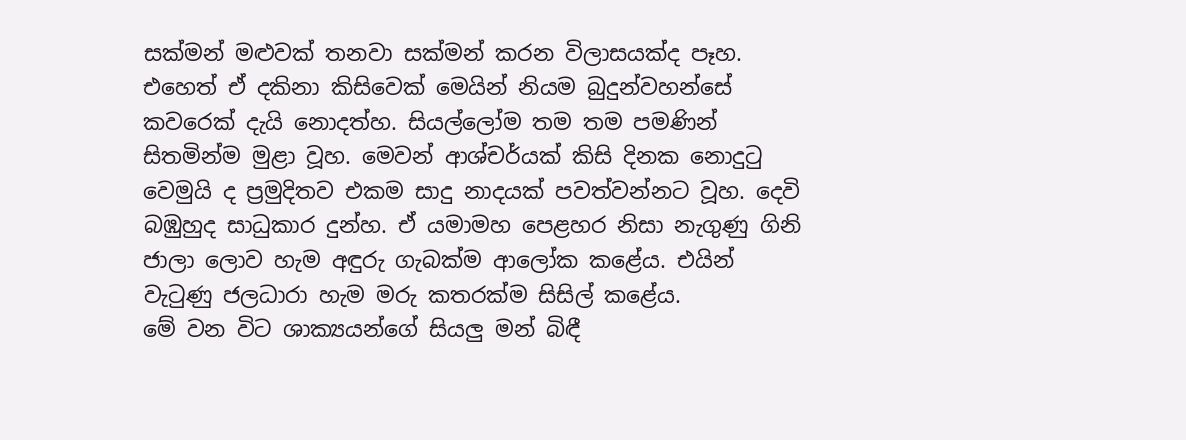සක්‌මන් මළුවක්‌ තනවා සක්‌මන් කරන විලාසයක්‌ද පෑහ. එහෙත් ඒ දකිනා කිසිවෙක්‌ මෙයින් නියම බුදුන්වහන්සේ කවරෙක්‌ දැයි නොදත්හ. සියල්ලෝම තම තම පමණින් සිතමින්ම මුළා වූහ. මෙවන් ආශ්චර්යක්‌ කිසි දිනක නොදුටු වෙමුයි ද ප්‍රමුදිතව එකම සාදු නාදයක්‌ පවත්වන්නට වූහ. දෙවි බඹුහුද සාධුකාර දුන්හ. ඒ යමාමහ පෙළහර නිසා නැගුණු ගිනි ජාලා ලොව හැම අඳුරු ගැබක්‌ම ආලෝක කළේය. එයින් වැටුණු ජලධාරා හැම මරු කතරක්‌ම සිසිල් කළේය.
මේ වන විට ශාක්‍යයන්ගේ සියලු මන් බිඳී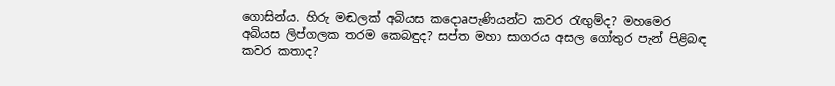ගොසින්ය. හිරු මඬලක්‌ අබියස කදොaපැණියන්ට කවර රැඟුම්ද? මහමෙර අබියස ලිප්ගලක තරම කෙබඳුද? සප්ත මහා සාගරය අසල ගෝතුර පැන් පිළිබඳ කවර කතාද?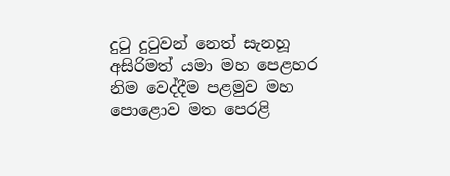දුටු දුටුවන් නෙත් සැනහූ අසිරිමත් යමා මහ පෙළහර නිම වෙද්දීම පළමුව මහ පොළොව මත පෙරළි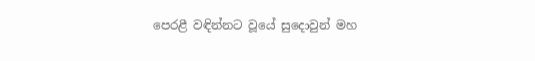පෙරළී වඳින්නට වූයේ සුදොවුන් මහ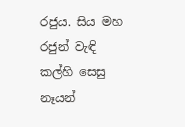රජුය. සිය මහ රජුන් වැඳි කල්හි සෙසු නෑයන්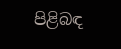පිළිබඳ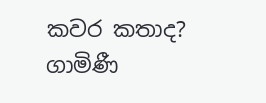කවර කතාද?
ගාමිණී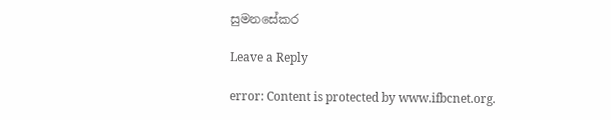සුමනසේකර

Leave a Reply

error: Content is protected by www.ifbcnet.org.